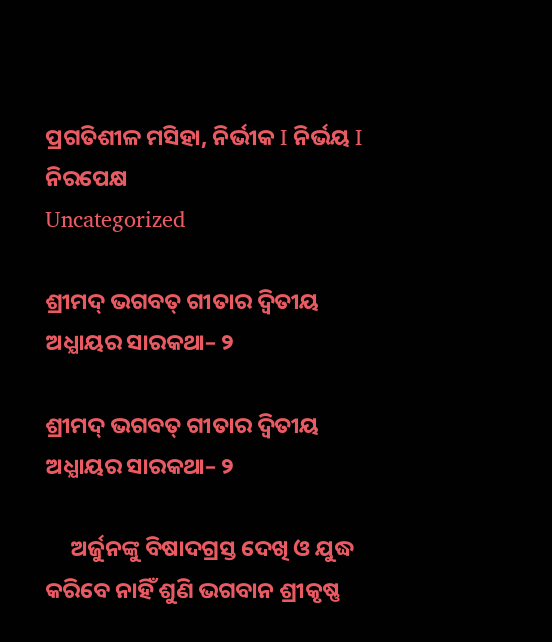ପ୍ରଗତିଶୀଳ ମସିହା, ନିର୍ଭୀକ I ନିର୍ଭୟ I ନିରପେକ୍ଷ
Uncategorized

ଶ୍ରୀମଦ୍ ଭଗବତ୍ ଗୀତାର ଦ୍ବିତୀୟ ଅଧ୍ଯାୟର ସାରକଥା– ୨

ଶ୍ରୀମଦ୍ ଭଗବତ୍ ଗୀତାର ଦ୍ବିତୀୟ ଅଧ୍ଯାୟର ସାରକଥା– ୨

     ଅର୍ଜୁନଙ୍କୁ ବିଷାଦଗ୍ରସ୍ତ ଦେଖି ଓ ଯୁଦ୍ଧ କରିବେ ନାହିଁ ଶୁଣି ଭଗବାନ ଶ୍ରୀକୃଷ୍ଣ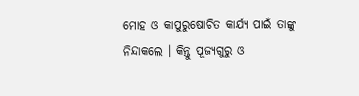ମୋହ ଓ କାପୁରୁଷୋଚିତ କାର୍ଯ୍ୟ ପାଇଁ ତାଙ୍କୁ ନିନ୍ଦାକଲେ । କିନ୍ତୁ ପୂଜ୍ଯଗୁରୁ ଓ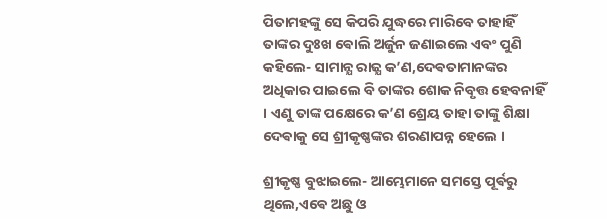ପିତାମହଙ୍କୁ ସେ କିପରି ଯୁଦ୍ଧରେ ମାରିବେ ତାହାହିଁ ତାଙ୍କର ଦୁଃଖ ଵୋଲି ଅର୍ଜୁନ ଜଣାଇଲେ ଏବଂ ପୁଣି କହିଲେ- ସାମାନ୍ଯ ରାଜ୍ଯ କ’ଣ,ଦେଵତାମାନଙ୍କର ଅଧିକାର ପାଇଲେ ବି ତାଙ୍କର ଶୋକ ନିବୃତ୍ତ ହେବନାହିଁ । ଏଣୁ ତାଙ୍କ ପକ୍ଷେରେ କ’ଣ ଶ୍ରେୟ ତାହା ତାଙ୍କୁ ଶିକ୍ଷା ଦେଵାକୁ ସେ ଶ୍ରୀକୃଷ୍ଣଙ୍କର ଶରଣାପନ୍ନ ହେଲେ ।

ଶ୍ରୀକୃଷ୍ଣ ବୁଝାଇଲେ- ଆମ୍ଭେମାନେ ସମସ୍ତେ ପୂର୍ଵରୁ ଥିଲେ,ଏଵେ ଅଛୁ ଓ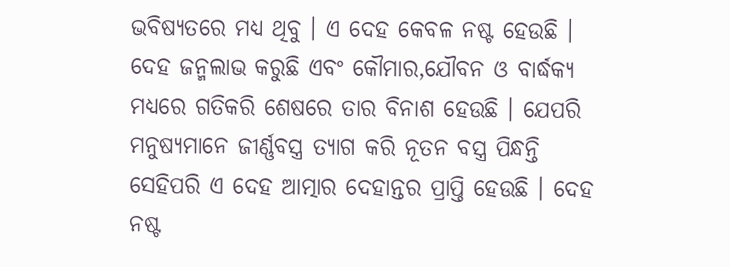ଭବିଷ୍ୟତରେ ମଧ୍ଯ ଥିବୁ । ଏ ଦେହ କେବଳ ନଷ୍ଟ ହେଉଛି । ଦେହ ଜନ୍ମଲାଭ କରୁଛି ଏବଂ କୌମାର,ଯୌବନ ଓ ବାର୍ଦ୍ଧକ୍ୟ ମଧ୍ଯରେ ଗତିକରି ଶେଷରେ ତାର ବିନାଶ ହେଉଛି । ଯେପରି ମନୁଷ୍ୟମାନେ ଜୀର୍ଣ୍ଣବସ୍ତ୍ର ତ୍ଯାଗ କରି ନୂତନ ବସ୍ତ୍ର ପିନ୍ଧନ୍ତି ସେହିପରି ଏ ଦେହ ଆତ୍ମାର ଦେହାନ୍ତର ପ୍ରାପ୍ତି ହେଉଛି । ଦେହ ନଷ୍ଟ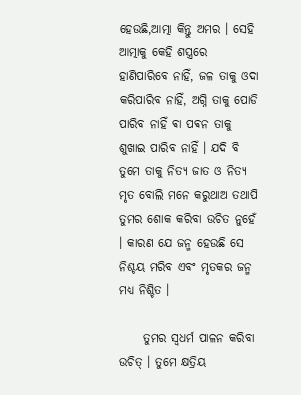ହେଉଛି,ଆତ୍ମା କିନ୍ତୁ ଅମର । ସେହି ଆତ୍ମାକୁ କେହି ଶସ୍ତ୍ରରେ ହାଣିପାରିବେ ନାହିଁ, ଜଳ ତାକୁ ଓଦା କରିପାରିବ ନାହିଁ, ଅଗ୍ନି ତାକୁ ପୋଡି ପାରିବ ନାହିଁ ଵା ପଵନ ତାକୁ ଶୁଖାଇ ପାରିବ ନାହିଁ । ଯଦି ବି ତୁମେ ତାକୁ ନିତ୍ଯ ଜାତ ଓ ନିତ୍ଯ ମୃତ ବୋଲି ମନେ କରୁଥାଅ ତଥାପି ତୁମର ଶୋକ କରିବା ଉଚିତ ନୁହେଁ । କାରଣ ଯେ ଜନ୍ମ ହେଉଛି ସେ ନିଶ୍ଚୟ ମରିବ ଏବଂ ମୃତକର ଜନ୍ମ ମଧ୍ଯ ନିଶ୍ଚିତ ।

     ତୁମର ସ୍ବଧର୍ମ ପାଳନ କରିବା ଉଚିତ୍ । ତୁମେ କ୍ଷତ୍ରିୟ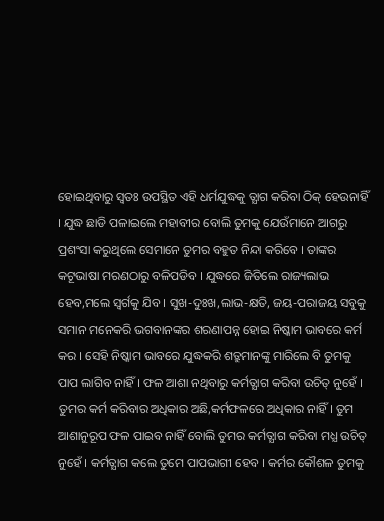ହୋଇଥିବାରୁ ସ୍ଵତଃ ଉପସ୍ଥିତ ଏହି ଧର୍ମଯୁଦ୍ଧକୁ ତ୍ଯାଗ କରିବା ଠିକ୍ ହେଉନାହିଁ । ଯୁଦ୍ଧ ଛାଡି ପଳାଇଲେ ମହାବୀର ବୋଲି ତୁମକୁ ଯେଉଁମାନେ ଆଗରୁ ପ୍ରଶଂସା କରୁଥିଲେ ସେମାନେ ତୁମର ବହୁତ ନିନ୍ଦା କରିବେ । ତାଙ୍କର କଟୂଭାଷା ମରଣଠାରୁ ବଳିପଡିବ । ଯୁଦ୍ଧରେ ଜିତିଲେ ରାଜ୍ୟଲାଭ ହେବ,ମଲେ ସ୍ବର୍ଗକୁ ଯିବ । ସୁଖ-ଦୁଃଖ,ଲାଭ-କ୍ଷତି, ଜୟ-ପରାଜୟ ସବୁକୁ ସମାନ ମନେକରି ଭଗବାନଙ୍କର ଶରଣାପନ୍ନ ହୋଇ ନିଷ୍କାମ ଭାବରେ କର୍ମ କର । ସେହି ନିଷ୍କାମ ଭାବରେ ଯୁଦ୍ଧକରି ଶତ୍ରୁମାନଙ୍କୁ ମାରିଲେ ବି ତୁମକୁ ପାପ ଲାଗିବ ନାହିଁ । ଫଳ ଆଶା ନଥିବାରୁ କର୍ମତ୍ଯାଗ କରିବା ଉଚିତ୍ ନୁହେଁ । ତୁମର କର୍ମ କରିବାର ଅଧିକାର ଅଛି,କର୍ମଫଳରେ ଅଧିକାର ନାହିଁ । ତୁମ ଆଶାନୁରୂପ ଫଳ ପାଇବ ନାହିଁ ବୋଲି ତୁମର କର୍ମତ୍ଯାଗ କରିବା ମଧ୍ଯ ଉଚିତ୍ ନୁହେଁ । କର୍ମତ୍ଯାଗ କଲେ ତୁମେ ପାପଭାଗୀ ହେବ । କର୍ମର କୌଶଳ ତୁମକୁ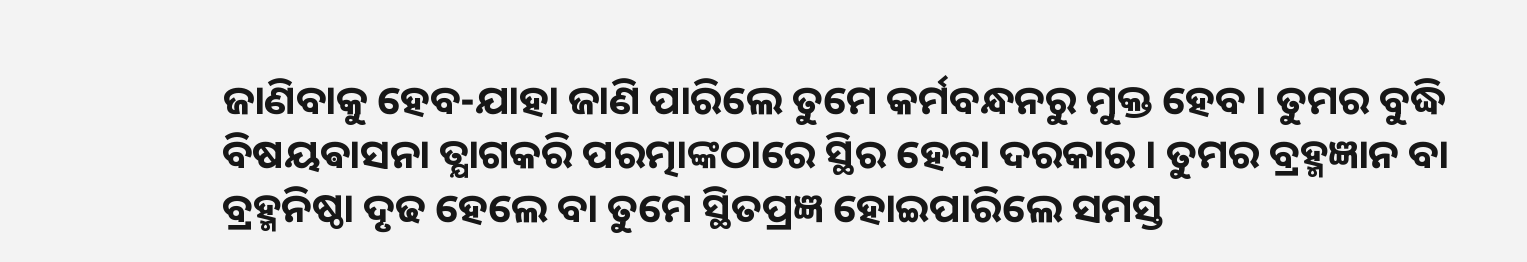ଜାଣିବାକୁ ହେବ-ଯାହା ଜାଣି ପାରିଲେ ତୁମେ କର୍ମବନ୍ଧନରୁ ମୁକ୍ତ ହେବ । ତୁମର ବୁଦ୍ଧି ବିଷୟଵାସନା ତ୍ଯାଗକରି ପରତ୍ମାଙ୍କଠାରେ ସ୍ଥିର ହେବା ଦରକାର । ତୁମର ବ୍ରହ୍ମଜ୍ଞାନ ବା ବ୍ରହ୍ମନିଷ୍ଠା ଦୃଢ ହେଲେ ବା ତୁମେ ସ୍ଥିତପ୍ରଜ୍ଞ ହୋଇପାରିଲେ ସମସ୍ତ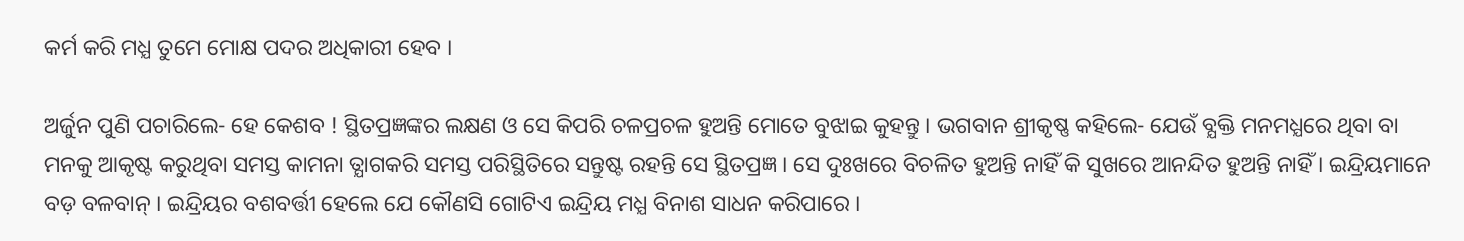କର୍ମ କରି ମଧ୍ଯ ତୁମେ ମୋକ୍ଷ ପଦର ଅଧିକାରୀ ହେବ ।

ଅର୍ଜୁନ ପୁଣି ପଚାରିଲେ- ହେ କେଶବ ! ସ୍ଥିତପ୍ରଜ୍ଞଙ୍କର ଲକ୍ଷଣ ଓ ସେ କିପରି ଚଳପ୍ରଚଳ ହୁଅନ୍ତି ମୋତେ ବୁଝାଇ କୁହନ୍ତୁ । ଭଗବାନ ଶ୍ରୀକୃଷ୍ଣ କହିଲେ- ଯେଉଁ ବ୍ଯକ୍ତି ମନମଧ୍ଯରେ ଥିବା ବା ମନକୁ ଆକୃଷ୍ଟ କରୁଥିବା ସମସ୍ତ କାମନା ତ୍ଯାଗକରି ସମସ୍ତ ପରିସ୍ଥିତିରେ ସନ୍ତୁଷ୍ଟ ରହନ୍ତି ସେ ସ୍ଥିତପ୍ରଜ୍ଞ । ସେ ଦୁଃଖରେ ବିଚଳିତ ହୁଅନ୍ତି ନାହିଁ କି ସୁଖରେ ଆନନ୍ଦିତ ହୁଅନ୍ତି ନାହିଁ । ଇନ୍ଦ୍ରିୟମାନେ ବଡ଼ ବଳବାନ୍ । ଇନ୍ଦ୍ରିୟର ବଶବର୍ତ୍ତୀ ହେଲେ ଯେ କୌଣସି ଗୋଟିଏ ଇନ୍ଦ୍ରିୟ ମଧ୍ଯ ବିନାଶ ସାଧନ କରିପାରେ ।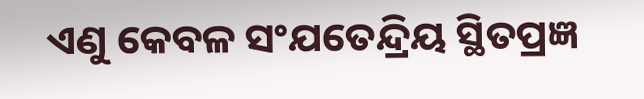ଏଣୁ କେବଳ ସଂଯତେନ୍ଦ୍ରିୟ ସ୍ଥିତପ୍ରଜ୍ଞ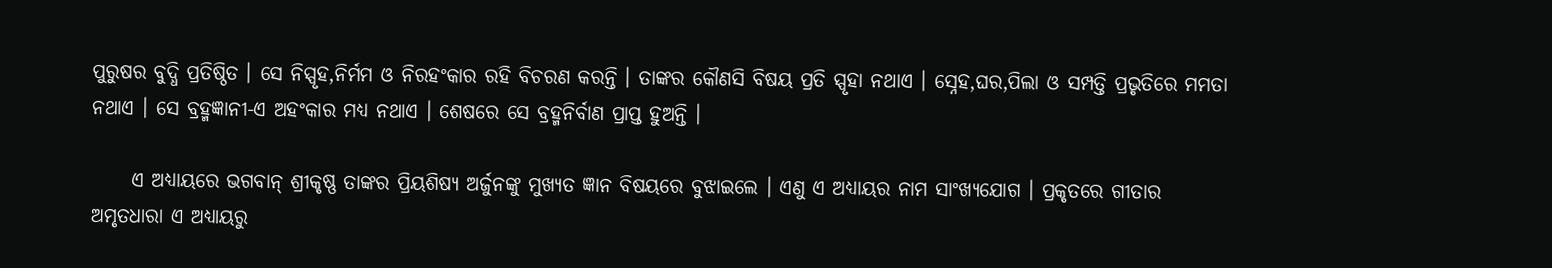ପୁରୁଷର ବୁଦ୍ଧି ପ୍ରତିଷ୍ଠିତ । ସେ ନିସ୍ପୃହ,ନିର୍ମମ ଓ ନିରହଂକାର ରହି ବିଚରଣ କରନ୍ତି । ତାଙ୍କର କୌଣସି ବିଷୟ ପ୍ରତି ସ୍ପୃହା ନଥାଏ । ସ୍ନେହ,ଘର,ପିଲା ଓ ସମ୍ପତ୍ତି ପ୍ରଭୃତିରେ ମମତା ନଥାଏ । ସେ ବ୍ରହ୍ମଜ୍ଞାନୀ-ଏ ଅହଂକାର ମଧ୍ଯ ନଥାଏ । ଶେଷରେ ସେ ବ୍ରହ୍ମନିର୍ବାଣ ପ୍ରାପ୍ତ ହୁଅନ୍ତି ।

     ଏ ଅଧ୍ଯାୟରେ ଭଗବାନ୍ ଶ୍ରୀକୃଷ୍ଣ ତାଙ୍କର ପ୍ରିୟଶିଷ୍ଯ ଅର୍ଜୁନଙ୍କୁ ମୁଖ୍ଯତ ଜ୍ଞାନ ବିଷୟରେ ବୁଝାଇଲେ । ଏଣୁ ଏ ଅଧ୍ଯାୟର ନାମ ସାଂଖ୍ଯଯୋଗ । ପ୍ରକୃତରେ ଗୀତାର ଅମୃତଧାରା ଏ ଅଧ୍ଯାୟରୁ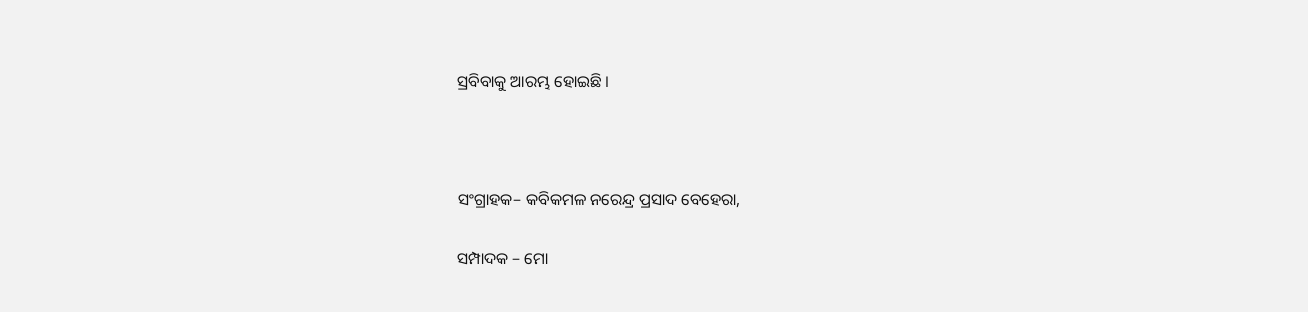ସ୍ରବିବାକୁ ଆରମ୍ଭ ହୋଇଛି ।



ସଂଗ୍ରାହକ– କବିକମଳ ନରେନ୍ଦ୍ର ପ୍ରସାଦ ବେହେରା,

ସମ୍ପାଦକ – ମୋ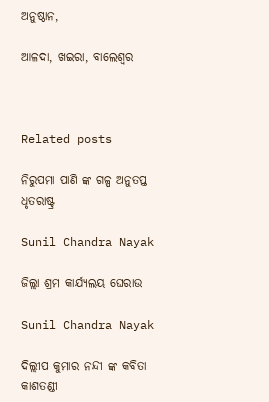ଅନୁଷ୍ଠାନ,

ଆଳଦା, ଖଇରା, ବାଲେଶ୍ବର



Related posts

ନିରୁପମା ପାଣି ଙ୍କ ଗଳ୍ପ ଅନୁତପ୍ତ ଧୃତରାଷ୍ଟ୍ର

Sunil Chandra Nayak

ଜିଲ୍ଲା ଶ୍ରମ କାର୍ଯ୍ୟଲୟ ଘେରାଉ

Sunil Chandra Nayak

ଦିଲ୍ଲୀପ କୁମାର ନନ୍ଦୀ ଙ୍କ କବିତା କାଶତଣ୍ଡୀ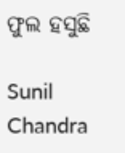ଫୁଲ ହସୁଛି

Sunil Chandra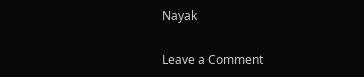Nayak

Leave a Comment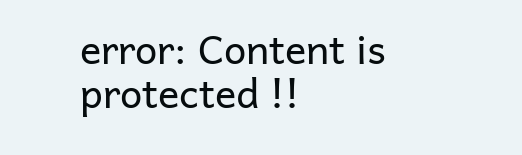error: Content is protected !!